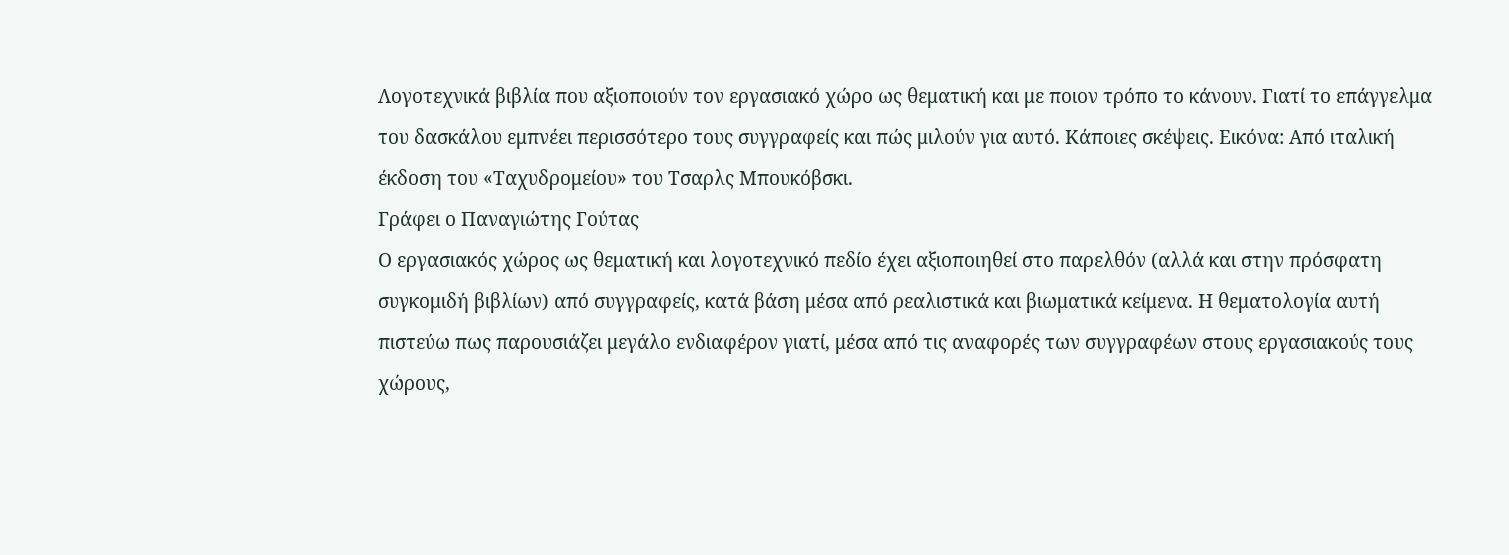Λογοτεχνικά βιβλία που αξιοποιούν τον εργασιακό χώρο ως θεματική και με ποιον τρόπο το κάνουν. Γιατί το επάγγελμα του δασκάλου εμπνέει περισσότερο τους συγγραφείς και πώς μιλούν για αυτό. Κάποιες σκέψεις. Εικόνα: Από ιταλική έκδοση του «Ταχυδρομείου» του Τσαρλς Μπουκόβσκι.
Γράφει ο Παναγιώτης Γούτας
Ο εργασιακός χώρος ως θεματική και λογοτεχνικό πεδίο έχει αξιοποιηθεί στο παρελθόν (αλλά και στην πρόσφατη συγκομιδή βιβλίων) από συγγραφείς, κατά βάση μέσα από ρεαλιστικά και βιωματικά κείμενα. Η θεματολογία αυτή πιστεύω πως παρουσιάζει μεγάλο ενδιαφέρον γιατί, μέσα από τις αναφορές των συγγραφέων στους εργασιακούς τους χώρους,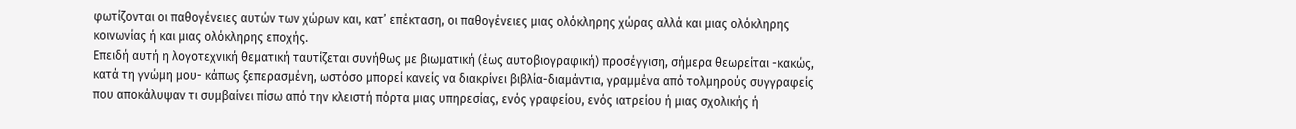φωτίζονται οι παθογένειες αυτών των χώρων και, κατ’ επέκταση, οι παθογένειες μιας ολόκληρης χώρας αλλά και μιας ολόκληρης κοινωνίας ή και μιας ολόκληρης εποχής.
Επειδή αυτή η λογοτεχνική θεματική ταυτίζεται συνήθως με βιωματική (έως αυτοβιογραφική) προσέγγιση, σήμερα θεωρείται -κακώς, κατά τη γνώμη μου- κάπως ξεπερασμένη, ωστόσο μπορεί κανείς να διακρίνει βιβλία-διαμάντια, γραμμένα από τολμηρούς συγγραφείς που αποκάλυψαν τι συμβαίνει πίσω από την κλειστή πόρτα μιας υπηρεσίας, ενός γραφείου, ενός ιατρείου ή μιας σχολικής ή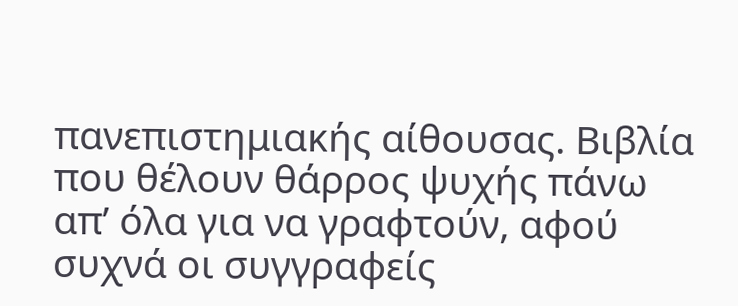πανεπιστημιακής αίθουσας. Βιβλία που θέλουν θάρρος ψυχής πάνω απ’ όλα για να γραφτούν, αφού συχνά οι συγγραφείς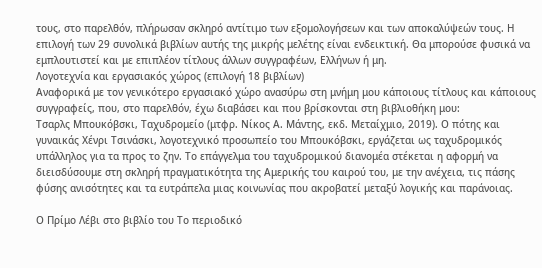τους, στο παρελθόν, πλήρωσαν σκληρό αντίτιμο των εξομολογήσεων και των αποκαλύψεών τους. Η επιλογή των 29 συνολικά βιβλίων αυτής της μικρής μελέτης είναι ενδεικτική. Θα μπορούσε φυσικά να εμπλουτιστεί και με επιπλέον τίτλους άλλων συγγραφέων, Ελλήνων ή μη.
Λογοτεχνία και εργασιακός χώρος (επιλογή 18 βιβλίων)
Αναφορικά με τον γενικότερο εργασιακό χώρο ανασύρω στη μνήμη μου κάποιους τίτλους και κάποιους συγγραφείς, που, στο παρελθόν, έχω διαβάσει και που βρίσκονται στη βιβλιοθήκη μου:
Τσαρλς Μπουκόβσκι, Ταχυδρομείο (μτφρ. Νίκος Α. Μάντης, εκδ. Μεταίχμιο, 2019). Ο πότης και γυναικάς Χένρι Τσινάσκι, λογοτεχνικό προσωπείο του Μπουκόβσκι, εργάζεται ως ταχυδρομικός υπάλληλος για τα προς το ζην. Το επάγγελμα του ταχυδρομικού διανομέα στέκεται η αφορμή να διεισδύσουμε στη σκληρή πραγματικότητα της Αμερικής του καιρού του, με την ανέχεια, τις πάσης φύσης ανισότητες και τα ευτράπελα μιας κοινωνίας που ακροβατεί μεταξύ λογικής και παράνοιας.

Ο Πρίμο Λέβι στο βιβλίο του Το περιοδικό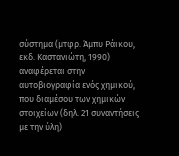σύστημα (μτφρ. Άμπυ Ράικου, εκδ. Καστανιώτη, 1990) αναφέρεται στην αυτοβιογραφία ενός χημικού, που διαμέσου των χημικών στοιχείων (δηλ. 21 συναντήσεις με την ύλη)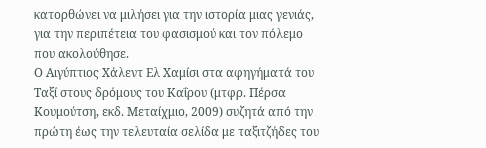κατορθώνει να μιλήσει για την ιστορία μιας γενιάς, για την περιπέτεια του φασισμού και τον πόλεμο που ακολούθησε.
Ο Αιγύπτιος Χάλεντ Ελ Χαμίσι στα αφηγήματά του Ταξί στους δρόμους του Καΐρου (μτφρ. Πέρσα Κουμούτση, εκδ. Μεταίχμιο, 2009) συζητά από την πρώτη έως την τελευταία σελίδα με ταξιτζήδες του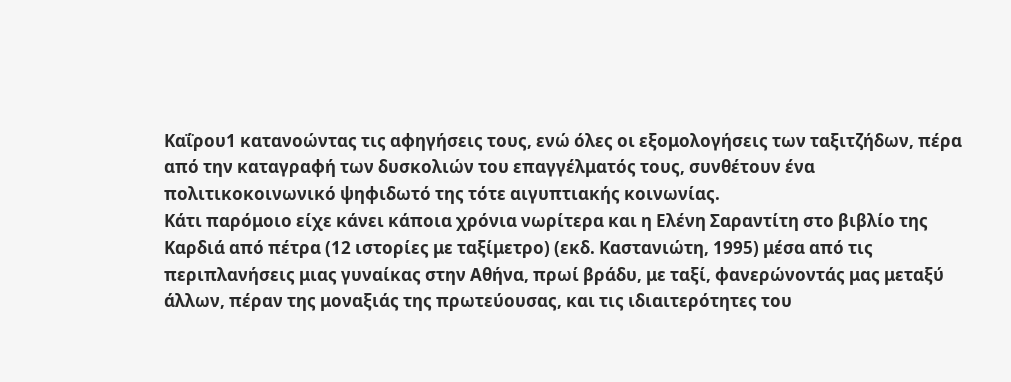Καΐρου1 κατανοώντας τις αφηγήσεις τους, ενώ όλες οι εξομολογήσεις των ταξιτζήδων, πέρα από την καταγραφή των δυσκολιών του επαγγέλματός τους, συνθέτουν ένα πολιτικοκοινωνικό ψηφιδωτό της τότε αιγυπτιακής κοινωνίας.
Κάτι παρόμοιο είχε κάνει κάποια χρόνια νωρίτερα και η Ελένη Σαραντίτη στο βιβλίο της Καρδιά από πέτρα (12 ιστορίες με ταξίμετρο) (εκδ. Καστανιώτη, 1995) μέσα από τις περιπλανήσεις μιας γυναίκας στην Αθήνα, πρωί βράδυ, με ταξί, φανερώνοντάς μας μεταξύ άλλων, πέραν της μοναξιάς της πρωτεύουσας, και τις ιδιαιτερότητες του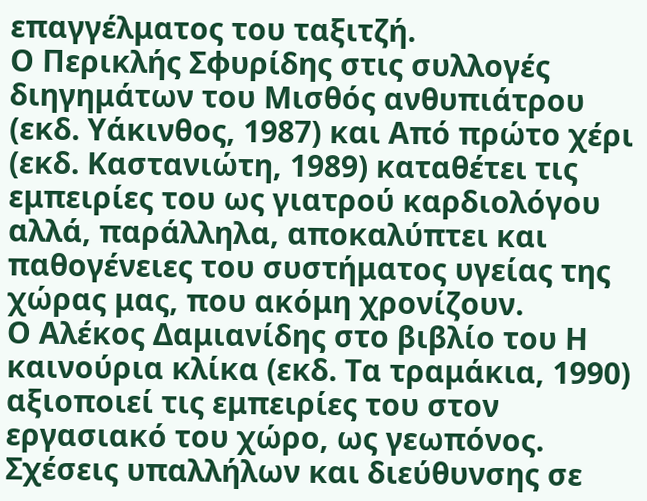επαγγέλματος του ταξιτζή.
Ο Περικλής Σφυρίδης στις συλλογές διηγημάτων του Μισθός ανθυπιάτρου (εκδ. Υάκινθος, 1987) και Από πρώτο χέρι (εκδ. Καστανιώτη, 1989) καταθέτει τις εμπειρίες του ως γιατρού καρδιολόγου αλλά, παράλληλα, αποκαλύπτει και παθογένειες του συστήματος υγείας της χώρας μας, που ακόμη χρονίζουν.
Ο Αλέκος Δαμιανίδης στο βιβλίο του Η καινούρια κλίκα (εκδ. Τα τραμάκια, 1990) αξιοποιεί τις εμπειρίες του στον εργασιακό του χώρο, ως γεωπόνος. Σχέσεις υπαλλήλων και διεύθυνσης σε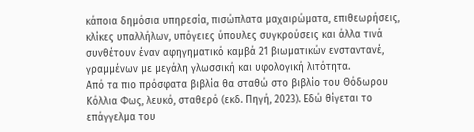κάποια δημόσια υπηρεσία, πισώπλατα μαχαιρώματα, επιθεωρήσεις, κλίκες υπαλλήλων, υπόγειες ύπουλες συγκρούσεις και άλλα τινά συνθέτουν έναν αφηγηματικό καμβά 21 βιωματικών ενσταντανέ, γραμμένων με μεγάλη γλωσσική και υφολογική λιτότητα.
Από τα πιο πρόσφατα βιβλία θα σταθώ στο βιβλίο του Θόδωρου Κόλλια Φως, λευκό, σταθερό (εκδ. Πηγή, 2023). Εδώ θίγεται το επάγγελμα του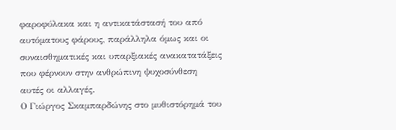φαροφύλακα και η αντικατάστασή του από αυτόματους φάρους, παράλληλα όμως και οι συναισθηματικές και υπαρξιακές ανακατατάξεις που φέρνουν στην ανθρώπινη ψυχοσύνθεση αυτές οι αλλαγές.
Ο Γιώργος Σκαμπαρδώνης στο μυθιστόρημά του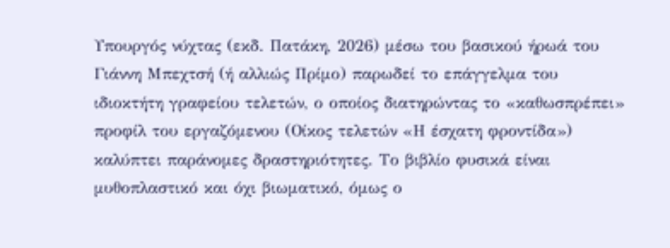Υπουργός νύχτας (εκδ. Πατάκη, 2026) μέσω του βασικού ήρωά του Γιάννη Μπεχτσή (ή αλλιώς Πρίμο) παρωδεί το επάγγελμα του ιδιοκτήτη γραφείου τελετών, ο οποίος διατηρώντας το «καθωσπρέπει» προφίλ του εργαζόμενου (Οίκος τελετών «Η έσχατη φροντίδα») καλύπτει παράνομες δραστηριότητες. Το βιβλίο φυσικά είναι μυθοπλαστικό και όχι βιωματικό, όμως ο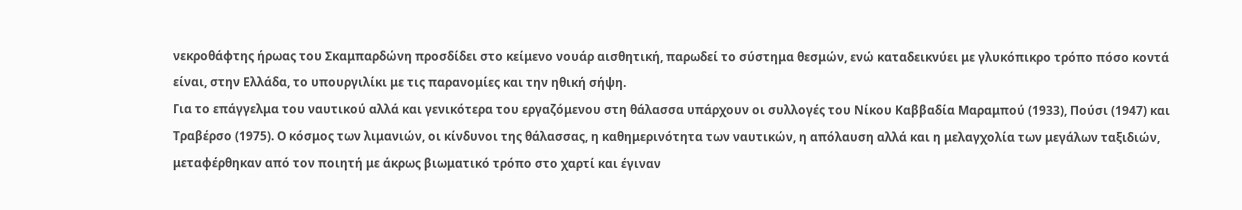νεκροθάφτης ήρωας του Σκαμπαρδώνη προσδίδει στο κείμενο νουάρ αισθητική, παρωδεί το σύστημα θεσμών, ενώ καταδεικνύει με γλυκόπικρο τρόπο πόσο κοντά είναι, στην Ελλάδα, το υπουργιλίκι με τις παρανομίες και την ηθική σήψη.
Για το επάγγελμα του ναυτικού αλλά και γενικότερα του εργαζόμενου στη θάλασσα υπάρχουν οι συλλογές του Νίκου Καββαδία Μαραμπού (1933), Πούσι (1947) και Τραβέρσο (1975). Ο κόσμος των λιμανιών, οι κίνδυνοι της θάλασσας, η καθημερινότητα των ναυτικών, η απόλαυση αλλά και η μελαγχολία των μεγάλων ταξιδιών, μεταφέρθηκαν από τον ποιητή με άκρως βιωματικό τρόπο στο χαρτί και έγιναν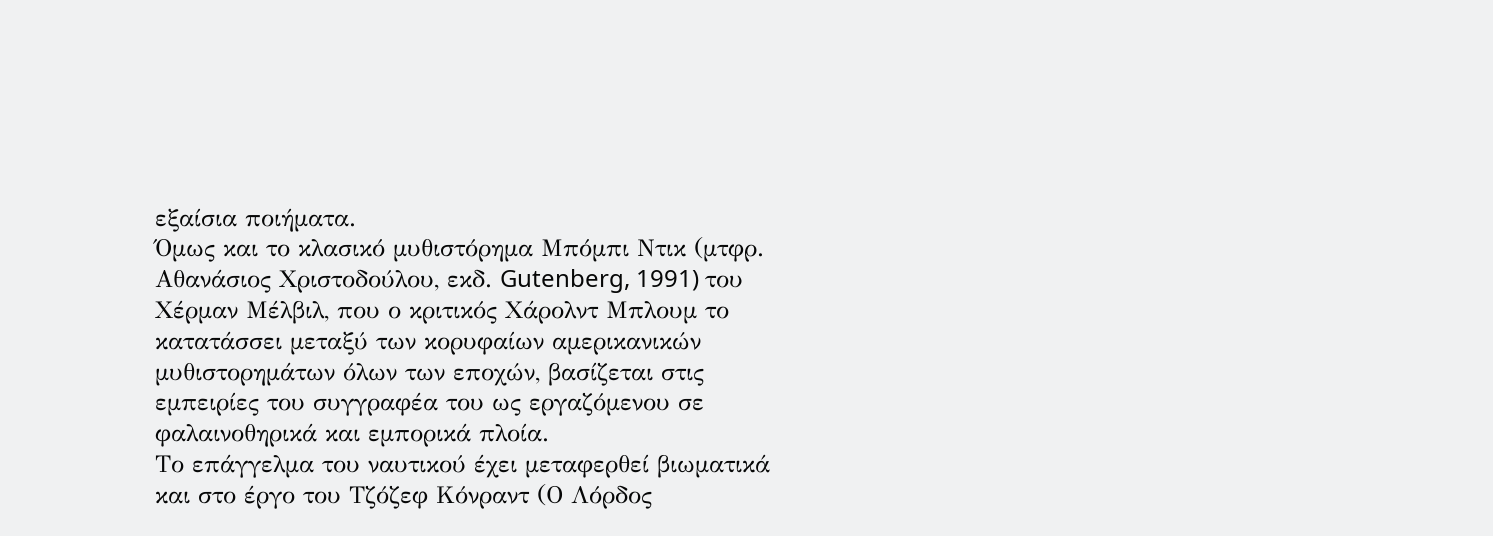εξαίσια ποιήματα.
Όμως και το κλασικό μυθιστόρημα Μπόμπι Ντικ (μτφρ. Αθανάσιος Χριστοδούλου, εκδ. Gutenberg, 1991) του Χέρμαν Μέλβιλ, που ο κριτικός Χάρολντ Μπλουμ το κατατάσσει μεταξύ των κορυφαίων αμερικανικών μυθιστορημάτων όλων των εποχών, βασίζεται στις εμπειρίες του συγγραφέα του ως εργαζόμενου σε φαλαινοθηρικά και εμπορικά πλοία.
Το επάγγελμα του ναυτικού έχει μεταφερθεί βιωματικά και στο έργο του Τζόζεφ Κόνραντ (Ο Λόρδος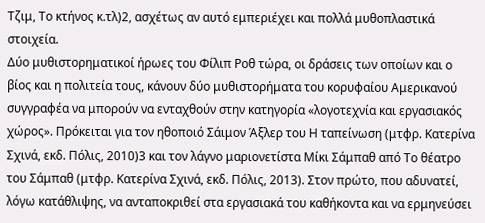Τζιμ, Το κτήνος κ.τλ)2, ασχέτως αν αυτό εμπεριέχει και πολλά μυθοπλαστικά στοιχεία.
Δύο μυθιστορηματικοί ήρωες του Φίλιπ Ροθ τώρα, οι δράσεις των οποίων και ο βίος και η πολιτεία τους, κάνουν δύο μυθιστορήματα του κορυφαίου Αμερικανού συγγραφέα να μπορούν να ενταχθούν στην κατηγορία «λογοτεχνία και εργασιακός χώρος». Πρόκειται για τον ηθοποιό Σάιμον Άξλερ του Η ταπείνωση (μτφρ. Κατερίνα Σχινά, εκδ. Πόλις, 2010)3 και τον λάγνο μαριονετίστα Μίκι Σάμπαθ από Το θέατρο του Σάμπαθ (μτφρ. Κατερίνα Σχινά, εκδ. Πόλις, 2013). Στον πρώτο, που αδυνατεί, λόγω κατάθλιψης, να ανταποκριθεί στα εργασιακά του καθήκοντα και να ερμηνεύσει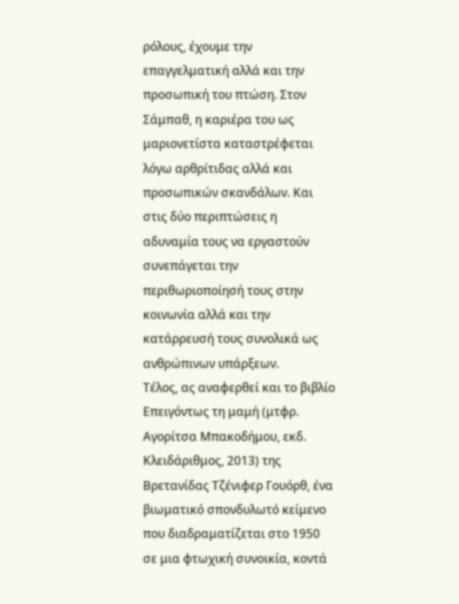ρόλους, έχουμε την επαγγελματική αλλά και την προσωπική του πτώση. Στον Σάμπαθ, η καριέρα του ως μαριονετίστα καταστρέφεται λόγω αρθρίτιδας αλλά και προσωπικών σκανδάλων. Και στις δύο περιπτώσεις η αδυναμία τους να εργαστούν συνεπάγεται την περιθωριοποίησή τους στην κοινωνία αλλά και την κατάρρευσή τους συνολικά ως ανθρώπινων υπάρξεων.
Τέλος, ας αναφερθεί και το βιβλίο Επειγόντως τη μαμή (μτφρ. Αγορίτσα Μπακοδήμου, εκδ. Κλειδάριθμος, 2013) της Βρετανίδας Τζένιφερ Γουόρθ, ένα βιωματικό σπονδυλωτό κείμενο που διαδραματίζεται στο 1950 σε μια φτωχική συνοικία, κοντά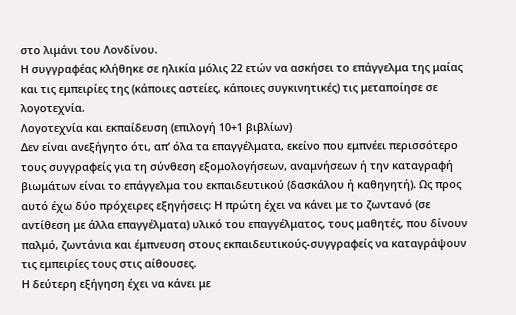στο λιμάνι του Λονδίνου.
Η συγγραφέας κλήθηκε σε ηλικία μόλις 22 ετών να ασκήσει το επάγγελμα της μαίας και τις εμπειρίες της (κάποιες αστείες, κάποιες συγκινητικές) τις μεταποίησε σε λογοτεχνία.
Λογοτεχνία και εκπαίδευση (επιλογή 10+1 βιβλίων)
Δεν είναι ανεξήγητο ότι, απ’ όλα τα επαγγέλματα, εκείνο που εμπνέει περισσότερο τους συγγραφείς για τη σύνθεση εξομολογήσεων, αναμνήσεων ή την καταγραφή βιωμάτων είναι το επάγγελμα του εκπαιδευτικού (δασκάλου ή καθηγητή). Ως προς αυτό έχω δύο πρόχειρες εξηγήσεις: Η πρώτη έχει να κάνει με το ζωντανό (σε αντίθεση με άλλα επαγγέλματα) υλικό του επαγγέλματος, τους μαθητές, που δίνουν παλμό, ζωντάνια και έμπνευση στους εκπαιδευτικούς-συγγραφείς να καταγράψουν τις εμπειρίες τους στις αίθουσες.
Η δεύτερη εξήγηση έχει να κάνει με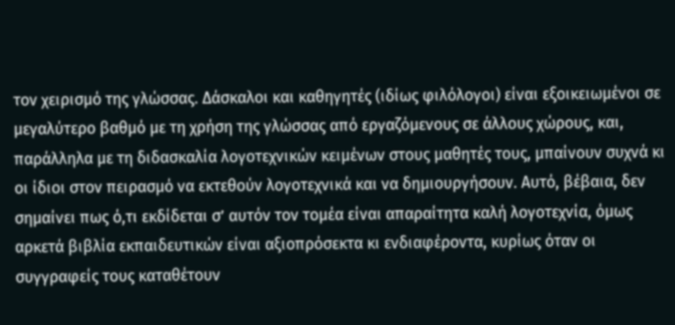τον χειρισμό της γλώσσας. Δάσκαλοι και καθηγητές (ιδίως φιλόλογοι) είναι εξοικειωμένοι σε μεγαλύτερο βαθμό με τη χρήση της γλώσσας από εργαζόμενους σε άλλους χώρους, και, παράλληλα με τη διδασκαλία λογοτεχνικών κειμένων στους μαθητές τους, μπαίνουν συχνά κι οι ίδιοι στον πειρασμό να εκτεθούν λογοτεχνικά και να δημιουργήσουν. Αυτό, βέβαια, δεν σημαίνει πως ό,τι εκδίδεται σ’ αυτόν τον τομέα είναι απαραίτητα καλή λογοτεχνία, όμως αρκετά βιβλία εκπαιδευτικών είναι αξιοπρόσεκτα κι ενδιαφέροντα, κυρίως όταν οι συγγραφείς τους καταθέτουν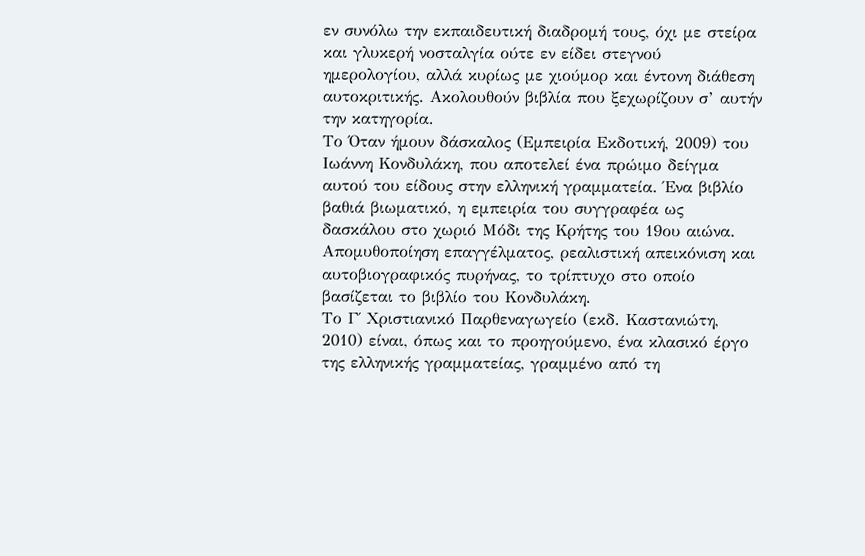εν συνόλω την εκπαιδευτική διαδρομή τους, όχι με στείρα και γλυκερή νοσταλγία ούτε εν είδει στεγνού ημερολογίου, αλλά κυρίως με χιούμορ και έντονη διάθεση αυτοκριτικής. Ακολουθούν βιβλία που ξεχωρίζουν σ’ αυτήν την κατηγορία.
Το Όταν ήμουν δάσκαλος (Εμπειρία Εκδοτική, 2009) του Ιωάννη Κονδυλάκη, που αποτελεί ένα πρώιμο δείγμα αυτού του είδους στην ελληνική γραμματεία. Ένα βιβλίο βαθιά βιωματικό, η εμπειρία του συγγραφέα ως δασκάλου στο χωριό Μόδι της Κρήτης του 19ου αιώνα. Απομυθοποίηση επαγγέλματος, ρεαλιστική απεικόνιση και αυτοβιογραφικός πυρήνας, το τρίπτυχο στο οποίο βασίζεται το βιβλίο του Κονδυλάκη.
Το Γ΄ Χριστιανικό Παρθεναγωγείο (εκδ. Καστανιώτη, 2010) είναι, όπως και το προηγούμενο, ένα κλασικό έργο της ελληνικής γραμματείας, γραμμένο από τη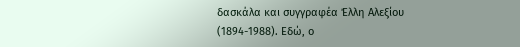δασκάλα και συγγραφέα Έλλη Αλεξίου (1894-1988). Εδώ, ο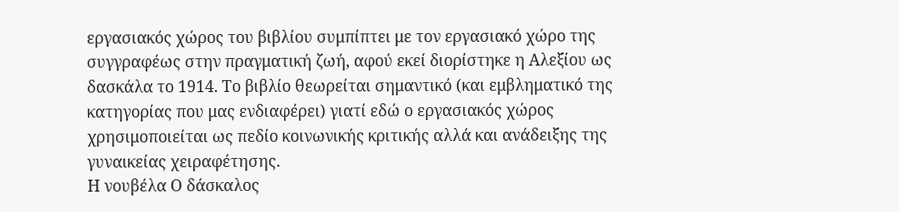εργασιακός χώρος του βιβλίου συμπίπτει με τον εργασιακό χώρο της συγγραφέως στην πραγματική ζωή, αφού εκεί διορίστηκε η Αλεξίου ως δασκάλα το 1914. Το βιβλίο θεωρείται σημαντικό (και εμβληματικό της κατηγορίας που μας ενδιαφέρει) γιατί εδώ ο εργασιακός χώρος χρησιμοποιείται ως πεδίο κοινωνικής κριτικής αλλά και ανάδειξης της γυναικείας χειραφέτησης.
Η νουβέλα Ο δάσκαλος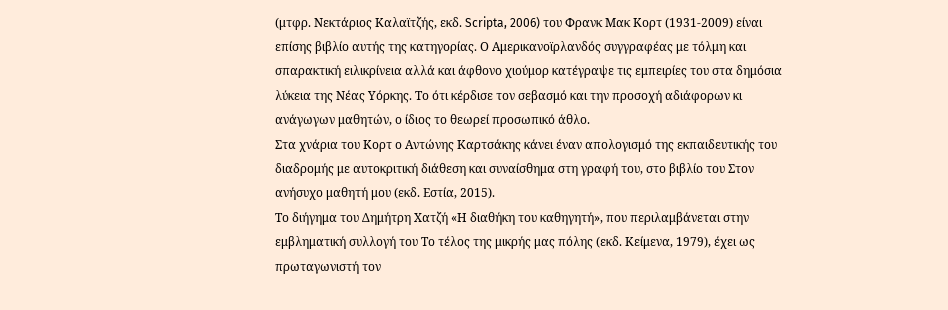(μτφρ. Νεκτάριος Καλαϊτζής, εκδ. Scripta, 2006) του Φρανκ Μακ Κορτ (1931-2009) είναι επίσης βιβλίο αυτής της κατηγορίας. Ο Αμερικανοϊρλανδός συγγραφέας με τόλμη και σπαρακτική ειλικρίνεια αλλά και άφθονο χιούμορ κατέγραψε τις εμπειρίες του στα δημόσια λύκεια της Νέας Υόρκης. Το ότι κέρδισε τον σεβασμό και την προσοχή αδιάφορων κι ανάγωγων μαθητών, ο ίδιος το θεωρεί προσωπικό άθλο.
Στα χνάρια του Κορτ ο Αντώνης Καρτσάκης κάνει έναν απολογισμό της εκπαιδευτικής του διαδρομής με αυτοκριτική διάθεση και συναίσθημα στη γραφή του, στο βιβλίο του Στον ανήσυχο μαθητή μου (εκδ. Εστία, 2015).
Το διήγημα του Δημήτρη Χατζή «Η διαθήκη του καθηγητή», που περιλαμβάνεται στην εμβληματική συλλογή του Το τέλος της μικρής μας πόλης (εκδ. Κείμενα, 1979), έχει ως πρωταγωνιστή τον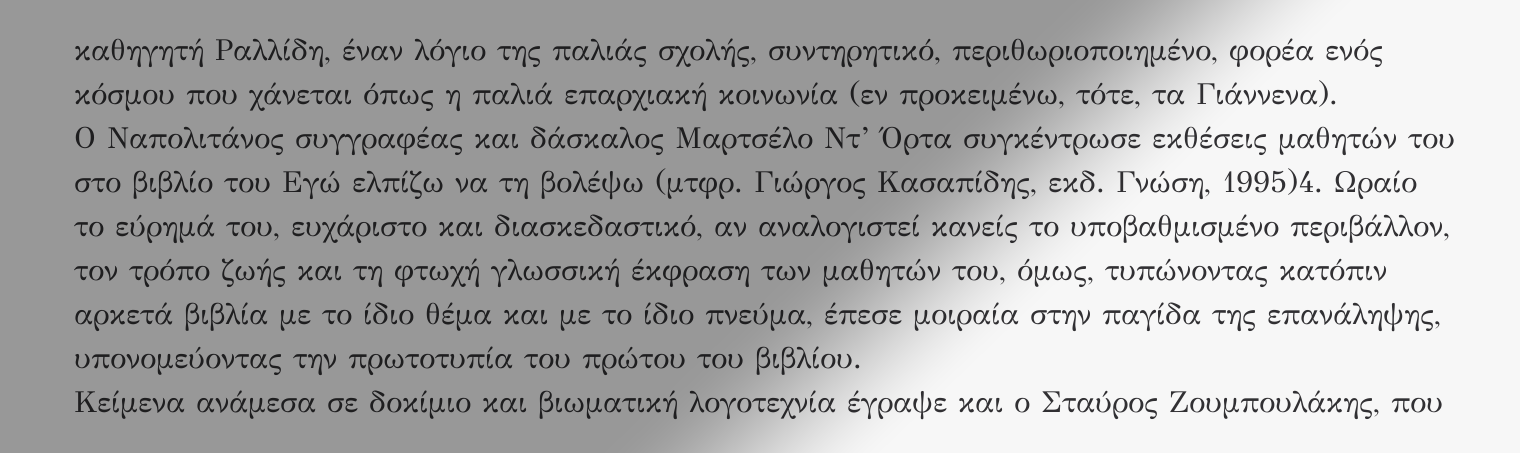καθηγητή Ραλλίδη, έναν λόγιο της παλιάς σχολής, συντηρητικό, περιθωριοποιημένο, φορέα ενός κόσμου που χάνεται όπως η παλιά επαρχιακή κοινωνία (εν προκειμένω, τότε, τα Γιάννενα).
Ο Ναπολιτάνος συγγραφέας και δάσκαλος Μαρτσέλο Ντ’ Όρτα συγκέντρωσε εκθέσεις μαθητών του στο βιβλίο του Εγώ ελπίζω να τη βολέψω (μτφρ. Γιώργος Κασαπίδης, εκδ. Γνώση, 1995)4. Ωραίο το εύρημά του, ευχάριστο και διασκεδαστικό, αν αναλογιστεί κανείς το υποβαθμισμένο περιβάλλον, τον τρόπο ζωής και τη φτωχή γλωσσική έκφραση των μαθητών του, όμως, τυπώνοντας κατόπιν αρκετά βιβλία με το ίδιο θέμα και με το ίδιο πνεύμα, έπεσε μοιραία στην παγίδα της επανάληψης, υπονομεύοντας την πρωτοτυπία του πρώτου του βιβλίου.
Κείμενα ανάμεσα σε δοκίμιο και βιωματική λογοτεχνία έγραψε και ο Σταύρος Ζουμπουλάκης, που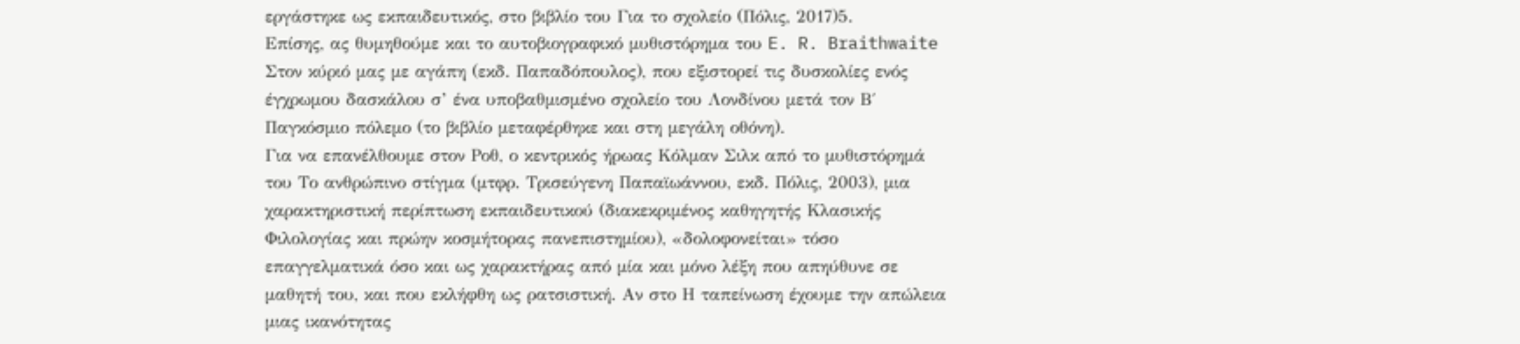εργάστηκε ως εκπαιδευτικός, στο βιβλίο του Για το σχολείο (Πόλις, 2017)5.
Επίσης, ας θυμηθούμε και το αυτοβιογραφικό μυθιστόρημα του E. R. Braithwaite Στον κύριό μας με αγάπη (εκδ. Παπαδόπουλος), που εξιστορεί τις δυσκολίες ενός έγχρωμου δασκάλου σ’ ένα υποβαθμισμένο σχολείο του Λονδίνου μετά τον Β΄ Παγκόσμιο πόλεμο (το βιβλίο μεταφέρθηκε και στη μεγάλη οθόνη).
Για να επανέλθουμε στον Ροθ, ο κεντρικός ήρωας Κόλμαν Σιλκ από το μυθιστόρημά του Το ανθρώπινο στίγμα (μτφρ. Τρισεύγενη Παπαϊωάννου, εκδ. Πόλις, 2003), μια χαρακτηριστική περίπτωση εκπαιδευτικού (διακεκριμένος καθηγητής Κλασικής Φιλολογίας και πρώην κοσμήτορας πανεπιστημίου), «δολοφονείται» τόσο επαγγελματικά όσο και ως χαρακτήρας από μία και μόνο λέξη που απηύθυνε σε μαθητή του, και που εκλήφθη ως ρατσιστική. Αν στο Η ταπείνωση έχουμε την απώλεια μιας ικανότητας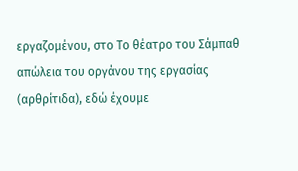εργαζομένου, στο Το θέατρο του Σάμπαθ απώλεια του οργάνου της εργασίας (αρθρίτιδα), εδώ έχουμε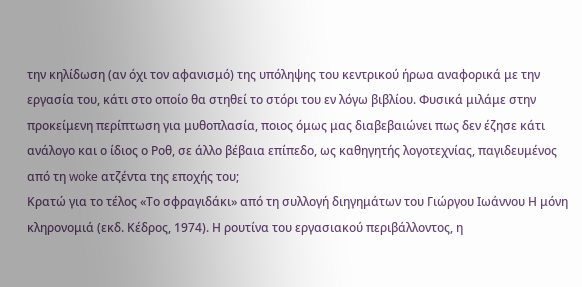την κηλίδωση (αν όχι τον αφανισμό) της υπόληψης του κεντρικού ήρωα αναφορικά με την εργασία του, κάτι στο οποίο θα στηθεί το στόρι του εν λόγω βιβλίου. Φυσικά μιλάμε στην προκείμενη περίπτωση για μυθοπλασία, ποιος όμως μας διαβεβαιώνει πως δεν έζησε κάτι ανάλογο και ο ίδιος ο Ροθ, σε άλλο βέβαια επίπεδο, ως καθηγητής λογοτεχνίας, παγιδευμένος από τη woke ατζέντα της εποχής του;
Κρατώ για το τέλος «Το σφραγιδάκι» από τη συλλογή διηγημάτων του Γιώργου Ιωάννου Η μόνη κληρονομιά (εκδ. Κέδρος, 1974). Η ρουτίνα του εργασιακού περιβάλλοντος, η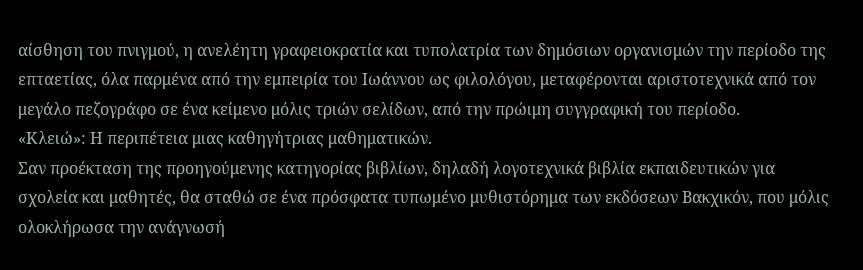αίσθηση του πνιγμού, η ανελέητη γραφειοκρατία και τυπολατρία των δημόσιων οργανισμών την περίοδο της επταετίας, όλα παρμένα από την εμπειρία του Ιωάννου ως φιλολόγου, μεταφέρονται αριστοτεχνικά από τον μεγάλο πεζογράφο σε ένα κείμενο μόλις τριών σελίδων, από την πρώιμη συγγραφική του περίοδο.
«Κλειώ»: Η περιπέτεια μιας καθηγήτριας μαθηματικών.
Σαν προέκταση της προηγούμενης κατηγορίας βιβλίων, δηλαδή λογοτεχνικά βιβλία εκπαιδευτικών για σχολεία και μαθητές, θα σταθώ σε ένα πρόσφατα τυπωμένο μυθιστόρημα των εκδόσεων Βακχικόν, που μόλις ολοκλήρωσα την ανάγνωσή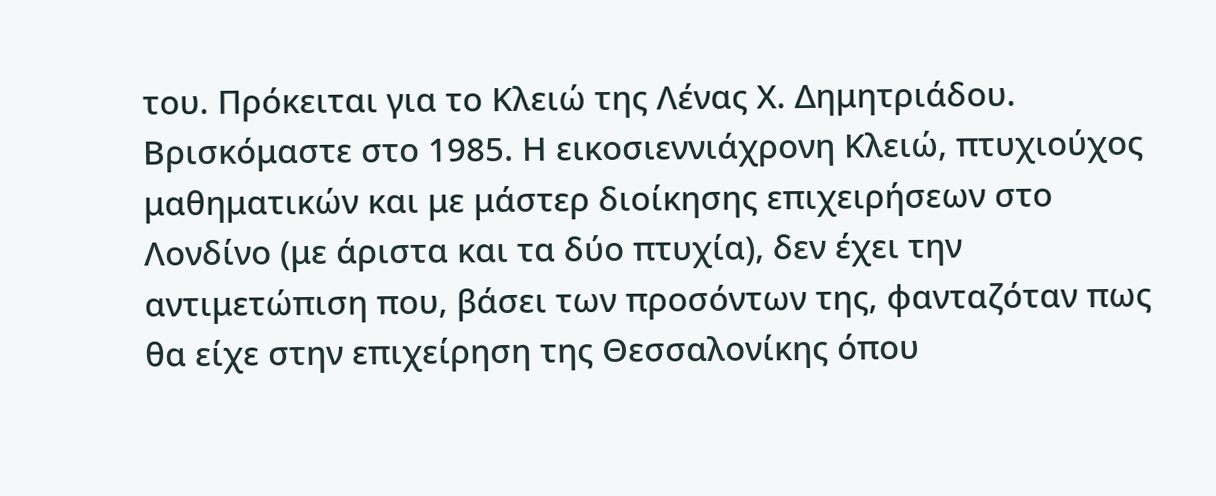του. Πρόκειται για το Κλειώ της Λένας Χ. Δημητριάδου. Βρισκόμαστε στο 1985. Η εικοσιεννιάχρονη Κλειώ, πτυχιούχος μαθηματικών και με μάστερ διοίκησης επιχειρήσεων στο Λονδίνο (με άριστα και τα δύο πτυχία), δεν έχει την αντιμετώπιση που, βάσει των προσόντων της, φανταζόταν πως θα είχε στην επιχείρηση της Θεσσαλονίκης όπου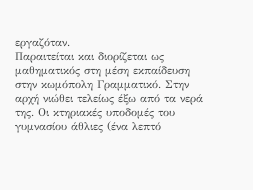εργαζόταν.
Παραιτείται και διορίζεται ως μαθηματικός στη μέση εκπαίδευση στην κωμόπολη Γραμματικό. Στην αρχή νιώθει τελείως έξω από τα νερά της. Οι κτηριακές υποδομές του γυμνασίου άθλιες (ένα λεπτό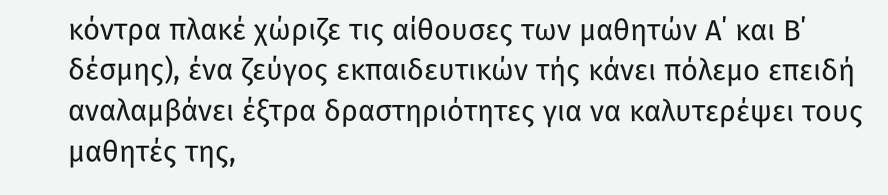κόντρα πλακέ χώριζε τις αίθουσες των μαθητών Α΄ και Β΄ δέσμης), ένα ζεύγος εκπαιδευτικών τής κάνει πόλεμο επειδή αναλαμβάνει έξτρα δραστηριότητες για να καλυτερέψει τους μαθητές της,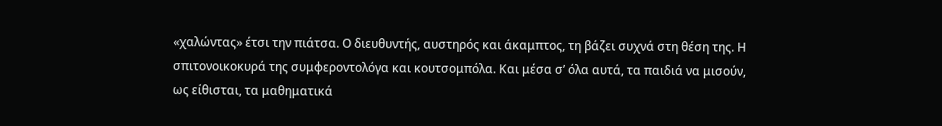«χαλώντας» έτσι την πιάτσα. Ο διευθυντής, αυστηρός και άκαμπτος, τη βάζει συχνά στη θέση της. Η σπιτονοικοκυρά της συμφεροντολόγα και κουτσομπόλα. Και μέσα σ’ όλα αυτά, τα παιδιά να μισούν, ως είθισται, τα μαθηματικά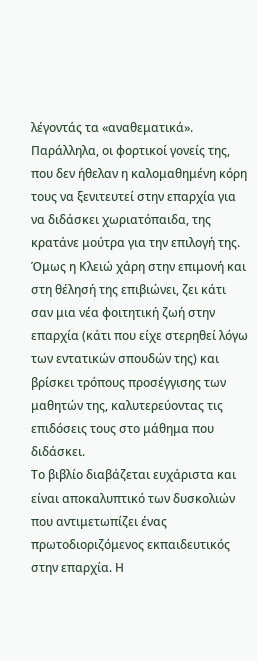λέγοντάς τα «αναθεματικά». Παράλληλα, οι φορτικοί γονείς της, που δεν ήθελαν η καλομαθημένη κόρη τους να ξενιτευτεί στην επαρχία για να διδάσκει χωριατόπαιδα, της κρατάνε μούτρα για την επιλογή της. Όμως η Κλειώ χάρη στην επιμονή και στη θέλησή της επιβιώνει, ζει κάτι σαν μια νέα φοιτητική ζωή στην επαρχία (κάτι που είχε στερηθεί λόγω των εντατικών σπουδών της) και βρίσκει τρόπους προσέγγισης των μαθητών της, καλυτερεύοντας τις επιδόσεις τους στο μάθημα που διδάσκει.
Το βιβλίο διαβάζεται ευχάριστα και είναι αποκαλυπτικό των δυσκολιών που αντιμετωπίζει ένας πρωτοδιοριζόμενος εκπαιδευτικός στην επαρχία. Η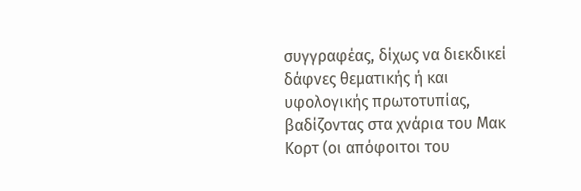συγγραφέας, δίχως να διεκδικεί δάφνες θεματικής ή και υφολογικής πρωτοτυπίας, βαδίζοντας στα χνάρια του Μακ Κορτ (οι απόφοιτοι του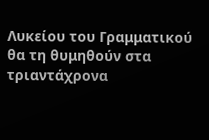Λυκείου του Γραμματικού θα τη θυμηθούν στα τριαντάχρονα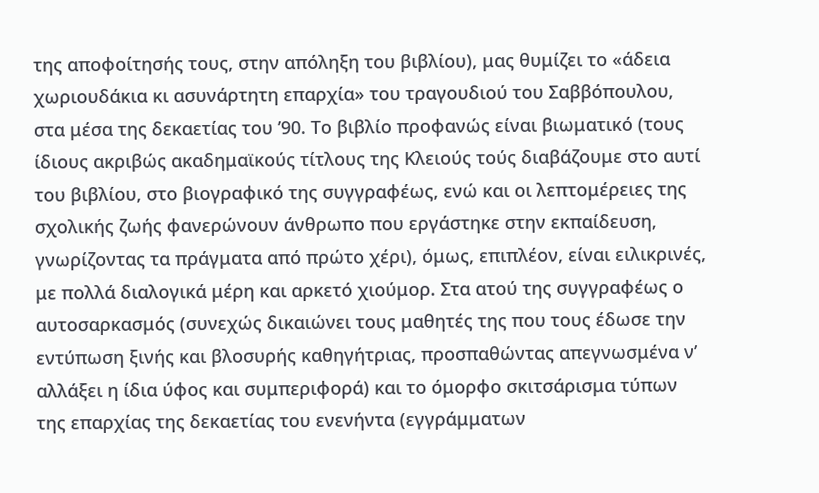της αποφοίτησής τους, στην απόληξη του βιβλίου), μας θυμίζει το «άδεια χωριουδάκια κι ασυνάρτητη επαρχία» του τραγουδιού του Σαββόπουλου, στα μέσα της δεκαετίας του ’90. Το βιβλίο προφανώς είναι βιωματικό (τους ίδιους ακριβώς ακαδημαϊκούς τίτλους της Κλειούς τούς διαβάζουμε στο αυτί του βιβλίου, στο βιογραφικό της συγγραφέως, ενώ και οι λεπτομέρειες της σχολικής ζωής φανερώνουν άνθρωπο που εργάστηκε στην εκπαίδευση, γνωρίζοντας τα πράγματα από πρώτο χέρι), όμως, επιπλέον, είναι ειλικρινές, με πολλά διαλογικά μέρη και αρκετό χιούμορ. Στα ατού της συγγραφέως ο αυτοσαρκασμός (συνεχώς δικαιώνει τους μαθητές της που τους έδωσε την εντύπωση ξινής και βλοσυρής καθηγήτριας, προσπαθώντας απεγνωσμένα ν’ αλλάξει η ίδια ύφος και συμπεριφορά) και το όμορφο σκιτσάρισμα τύπων της επαρχίας της δεκαετίας του ενενήντα (εγγράμματων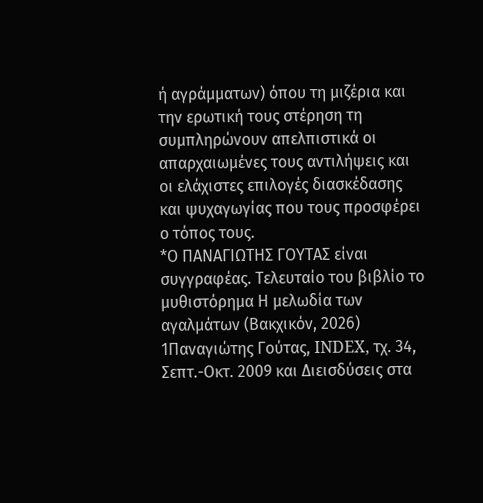ή αγράμματων) όπου τη μιζέρια και την ερωτική τους στέρηση τη συμπληρώνουν απελπιστικά οι απαρχαιωμένες τους αντιλήψεις και οι ελάχιστες επιλογές διασκέδασης και ψυχαγωγίας που τους προσφέρει ο τόπος τους.
*Ο ΠΑΝΑΓΙΩΤΗΣ ΓΟΥΤΑΣ είναι συγγραφέας. Τελευταίο του βιβλίο το μυθιστόρημα Η μελωδία των αγαλμάτων (Βακχικόν, 2026)
1Παναγιώτης Γούτας, INDEX, τχ. 34, Σεπτ.-Οκτ. 2009 και Διεισδύσεις στα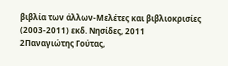βιβλία των άλλων-Μελέτες και βιβλιοκρισίες (2003-2011) εκδ. Νησίδες, 2011
2Παναγιώτης Γούτας,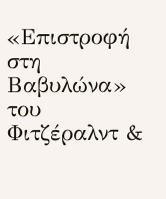«Επιστροφή στη Βαβυλώνα» του Φιτζέραλντ &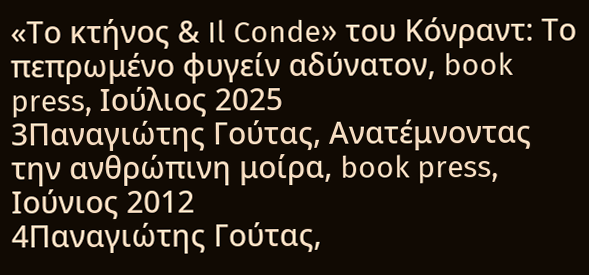«Το κτήνος & Il Conde» του Κόνραντ: Το πεπρωμένο φυγείν αδύνατον, book press, Ιούλιος 2025
3Παναγιώτης Γούτας, Ανατέμνοντας την ανθρώπινη μοίρα, book press, Ιούνιος 2012
4Παναγιώτης Γούτας,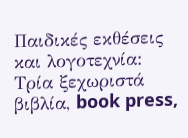Παιδικές εκθέσεις και λογοτεχνία: Τρία ξεχωριστά βιβλία, book press,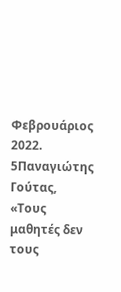Φεβρουάριος 2022.
5Παναγιώτης Γούτας, «Τους μαθητές δεν τους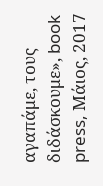αγαπάμε, τους διδάσκουμε», book press, Μάιος, 2017